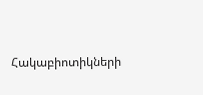Հակաբիոտիկների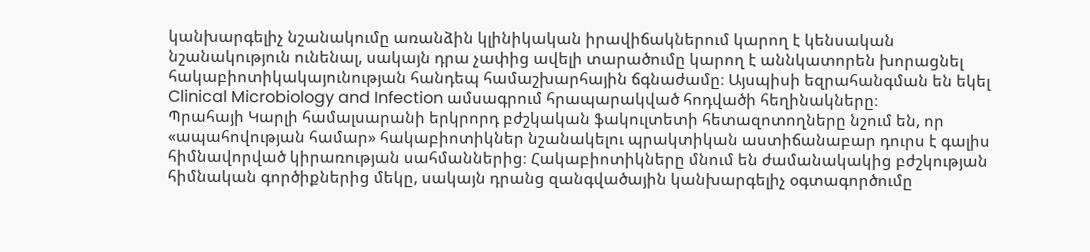կանխարգելիչ նշանակումը առանձին կլինիկական իրավիճակներում կարող է կենսական նշանակություն ունենալ, սակայն դրա չափից ավելի տարածումը կարող է աննկատորեն խորացնել հակաբիոտիկակայունության հանդեպ համաշխարհային ճգնաժամը։ Այսպիսի եզրահանգման են եկել Clinical Microbiology and Infection ամսագրում հրապարակված հոդվածի հեղինակները։
Պրահայի Կարլի համալսարանի երկրորդ բժշկական ֆակուլտետի հետազոտողները նշում են, որ «ապահովության համար» հակաբիոտիկներ նշանակելու պրակտիկան աստիճանաբար դուրս է գալիս հիմնավորված կիրառության սահմաններից։ Հակաբիոտիկները մնում են ժամանակակից բժշկության հիմնական գործիքներից մեկը, սակայն դրանց զանգվածային կանխարգելիչ օգտագործումը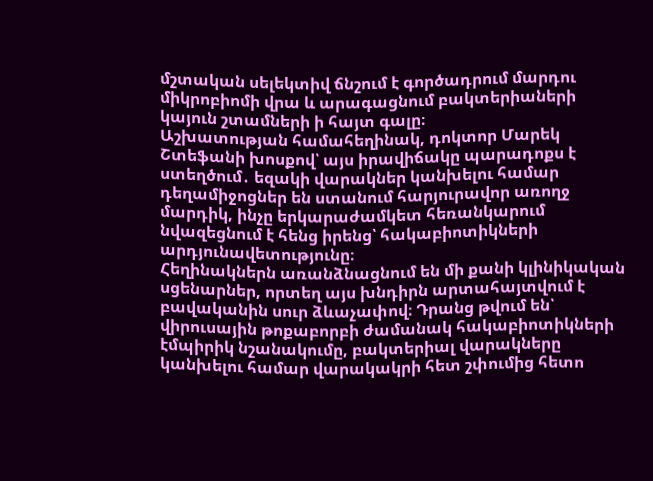մշտական սելեկտիվ ճնշում է գործադրում մարդու միկրոբիոմի վրա և արագացնում բակտերիաների կայուն շտամների ի հայտ գալը։
Աշխատության համահեղինակ, դոկտոր Մարեկ Շտեֆանի խոսքով՝ այս իրավիճակը պարադոքս է ստեղծում․ եզակի վարակներ կանխելու համար դեղամիջոցներ են ստանում հարյուրավոր առողջ մարդիկ, ինչը երկարաժամկետ հեռանկարում նվազեցնում է հենց իրենց՝ հակաբիոտիկների արդյունավետությունը։
Հեղինակներն առանձնացնում են մի քանի կլինիկական սցենարներ, որտեղ այս խնդիրն արտահայտվում է բավականին սուր ձևաչափով։ Դրանց թվում են՝ վիրուսային թոքաբորբի ժամանակ հակաբիոտիկների էմպիրիկ նշանակումը, բակտերիալ վարակները կանխելու համար վարակակրի հետ շփումից հետո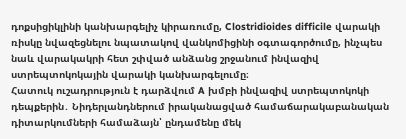դոքսիցիկլինի կանխարգելիչ կիրառումը, Clostridioides difficile վարակի ռիսկը նվազեցնելու նպատակով վանկոմիցինի օգտագործումը, ինչպես նաև վարակակրի հետ շփված անձանց շրջանում ինվազիվ ստրեպտոկոկային վարակի կանխարգելումը։
Հատուկ ուշադրություն է դարձվում A խմբի ինվազիվ ստրեպտոկոկի դեպքերին․ Նիդերլանդներում իրականացված համաճարակաբանական դիտարկումների համաձայն՝ ընդամենը մեկ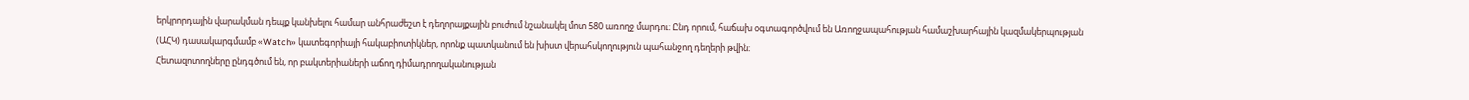երկրորդային վարակման դեպք կանխելու համար անհրաժեշտ է դեղորայքային բուժում նշանակել մոտ 580 առողջ մարդու։ Ընդ որում, հաճախ օգտագործվում են Առողջապահության համաշխարհային կազմակերպության (ԱՀԿ) դասակարգմամբ «Watch» կատեգորիայի հակաբիոտիկներ, որոնք պատկանում են խիստ վերահսկողություն պահանջող դեղերի թվին։
Հետազոտողները ընդգծում են, որ բակտերիաների աճող դիմադրողականության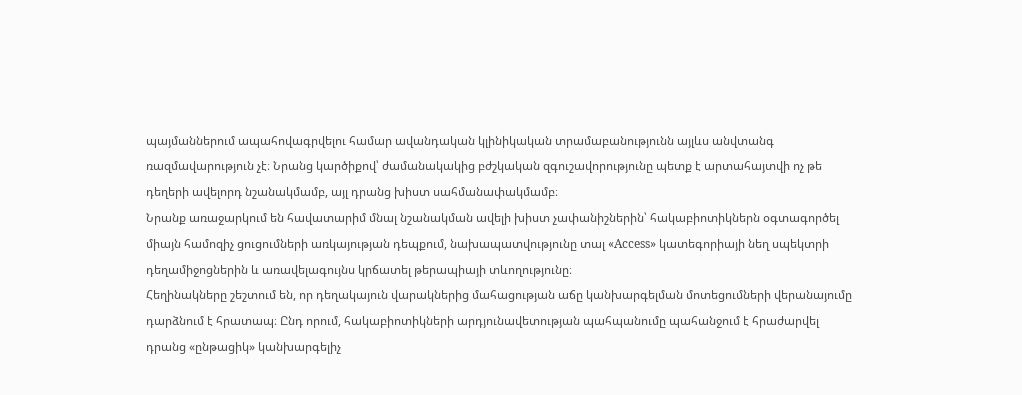պայմաններում ապահովագրվելու համար ավանդական կլինիկական տրամաբանությունն այլևս անվտանգ ռազմավարություն չէ։ Նրանց կարծիքով՝ ժամանակակից բժշկական զգուշավորությունը պետք է արտահայտվի ոչ թե դեղերի ավելորդ նշանակմամբ, այլ դրանց խիստ սահմանափակմամբ։
Նրանք առաջարկում են հավատարիմ մնալ նշանակման ավելի խիստ չափանիշներին՝ հակաբիոտիկներն օգտագործել միայն համոզիչ ցուցումների առկայության դեպքում, նախապատվությունը տալ «Access» կատեգորիայի նեղ սպեկտրի դեղամիջոցներին և առավելագույնս կրճատել թերապիայի տևողությունը։
Հեղինակները շեշտում են, որ դեղակայուն վարակներից մահացության աճը կանխարգելման մոտեցումների վերանայումը դարձնում է հրատապ։ Ընդ որում, հակաբիոտիկների արդյունավետության պահպանումը պահանջում է հրաժարվել դրանց «ընթացիկ» կանխարգելիչ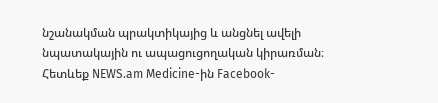նշանակման պրակտիկայից և անցնել ավելի նպատակային ու ապացուցողական կիրառման։
Հետևեք NEWS.am Medicine-ին Facebook-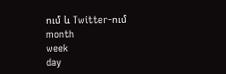ում և Twitter-ում
month
week
day